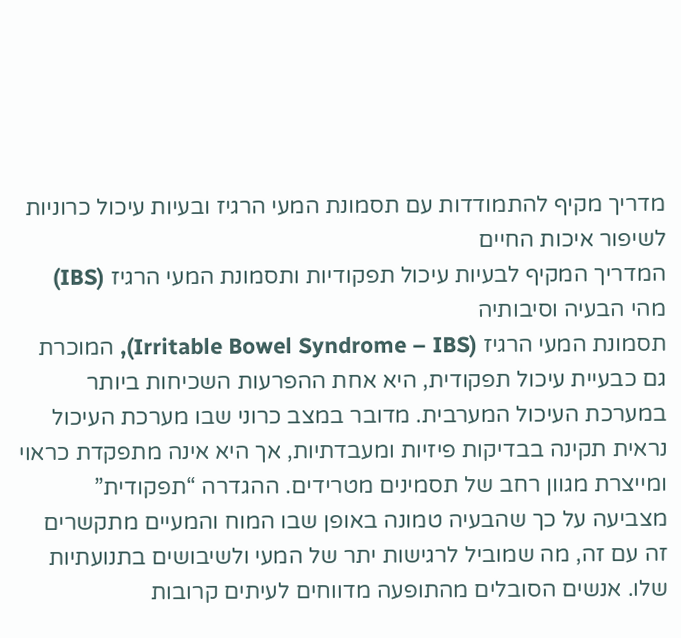מדריך מקיף להתמודדות עם תסמונת המעי הרגיז ובעיות עיכול כרוניות לשיפור איכות החיים
המדריך המקיף לבעיות עיכול תפקודיות ותסמונת המעי הרגיז (IBS)
מהי הבעיה וסיבותיה
תסמונת המעי הרגיז (Irritable Bowel Syndrome – IBS), המוכרת גם כבעיית עיכול תפקודית, היא אחת ההפרעות השכיחות ביותר במערכת העיכול המערבית. מדובר במצב כרוני שבו מערכת העיכול נראית תקינה בבדיקות פיזיות ומעבדתיות, אך היא אינה מתפקדת כראוי ומייצרת מגוון רחב של תסמינים מטרידים. ההגדרה “תפקודית” מצביעה על כך שהבעיה טמונה באופן שבו המוח והמעיים מתקשרים זה עם זה, מה שמוביל לרגישות יתר של המעי ולשיבושים בתנועתיות שלו. אנשים הסובלים מהתופעה מדווחים לעיתים קרובות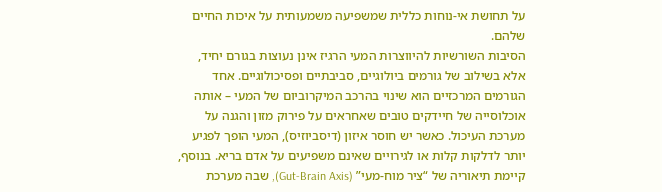על תחושת אי-נוחות כללית שמשפיעה משמעותית על איכות החיים שלהם.
הסיבות השורשיות להיווצרות המעי הרגיז אינן נעוצות בגורם יחיד, אלא בשילוב של גורמים ביולוגיים, סביבתיים ופסיכולוגיים. אחד הגורמים המרכזיים הוא שינוי בהרכב המיקרוביום של המעי – אותה אוכלוסייה של חיידקים טובים שאחראים על פירוק מזון והגנה על מערכת העיכול. כאשר יש חוסר איזון (דיסביוזיס), המעי הופך לפגיע יותר לדלקות קלות או לגירויים שאינם משפיעים על אדם בריא. בנוסף, קיימת תיאוריה של “ציר מוח-מעי” (Gut-Brain Axis), שבה מערכת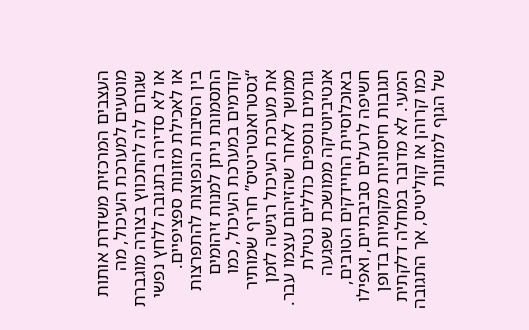העצבים המרכזית משדרת אותות מוטעים למערכת העיכול, מה שגורם לה להתכווץ בצורה מוגברת או לא סדירה בתגובה ללחץ נפשי או לאכילת מזונות ספציפיים.
בין הסיבות הנפוצות להתפרצות התסמונת ניתן למנות זיהומים קודמים במערכת העיכול, כמו “גסטרואנטריטיס” חריף שמותיר את מערכת העיכול רגישה לזמן ממושך לאחר שהזיהום עצמו עבר. גורמים נוספים כוללים נטילת אנטיביוטיקה ממושכת שפגעה באוכלוסיית החיידקים הטובים, חשיפה לרעלים סביבתיים, ואפילו תגובות חיסוניות מקומיות בדופן המעי. לא מדובר במחלה דלקתית כמו קרוהן או קוליטיס, אך התגובה של הגוף למזונות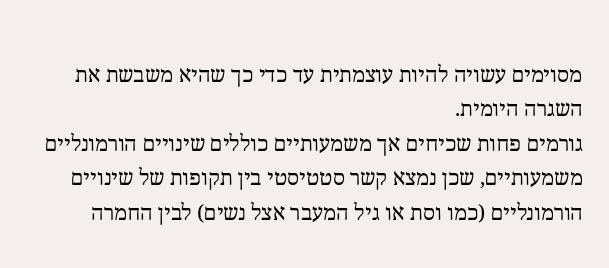מסוימים עשויה להיות עוצמתית עד כדי כך שהיא משבשת את השגרה היומית.
גורמים פחות שכיחים אך משמעותיים כוללים שינויים הורמונליים משמעותיים, שכן נמצא קשר סטטיסטי בין תקופות של שינויים הורמונליים (כמו וסת או גיל המעבר אצל נשים) לבין החמרה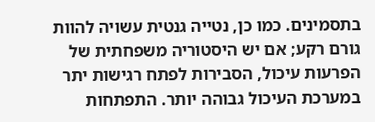בתסמינים. כמו כן, נטייה גנטית עשויה להוות גורם רקע; אם יש היסטוריה משפחתית של הפרעות עיכול, הסבירות לפתח רגישות יתר במערכת העיכול גבוהה יותר. התפתחות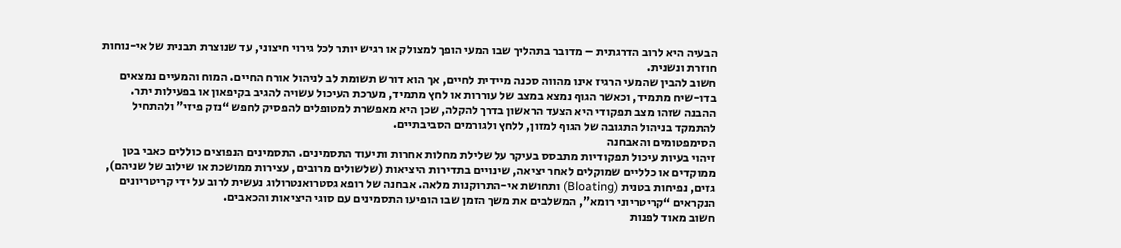הבעיה היא לרוב הדרגתית – מדובר בתהליך שבו המעי הופך למצולק או רגיש יותר לכל גירוי חיצוני, עד שנוצרת תבנית של אי-נוחות חוזרת ונשנית.
חשוב להבין שהמעי הרגיז אינו מהווה סכנה מיידית לחיים, אך הוא דורש תשומת לב לניהול אורח החיים. המוח והמעיים נמצאים בדו-שיח מתמיד, וכאשר הגוף נמצא במצב של עוררות או לחץ מתמיד, מערכת העיכול עשויה להגיב בקיפאון או בפעילות יתר. ההבנה שזהו מצב תפקודי היא הצעד הראשון בדרך להקלה, שכן היא מאפשרת למטופלים להפסיק לחפש “נזק פיזי” ולהתחיל להתמקד בניהול התגובה של הגוף למזון, ללחץ ולגורמים הסביבתיים.
הסימפטומים והאבחנה
זיהוי בעיות עיכול תפקודיות מתבסס בעיקר על שלילת מחלות אחרות ותיעוד התסמינים. התסמינים הנפוצים כוללים כאבי בטן ממוקדים או כלליים שמוקלים לאחר יציאה, שינויים בתדירות היציאות (שלשולים מרובים, עצירות ממושכת או שילוב של שניהם), גזים, נפיחות בטנית (Bloating) ותחושת אי-התרוקנות מלאה. אבחנה של רופא גסטרואנטרולוג נעשית לרוב על ידי קריטריונים הנקראים “קריטריוני רומא”, המשלבים את משך הזמן שבו הופיעו התסמינים עם סוגי היציאות והכאבים.
חשוב מאוד לפנות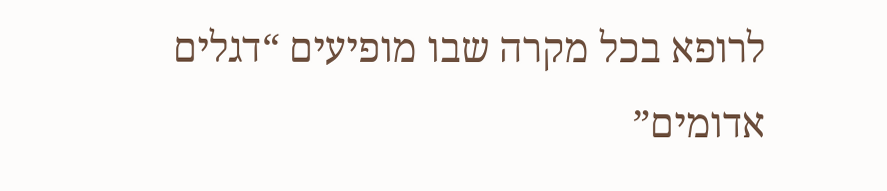לרופא בכל מקרה שבו מופיעים “דגלים אדומים”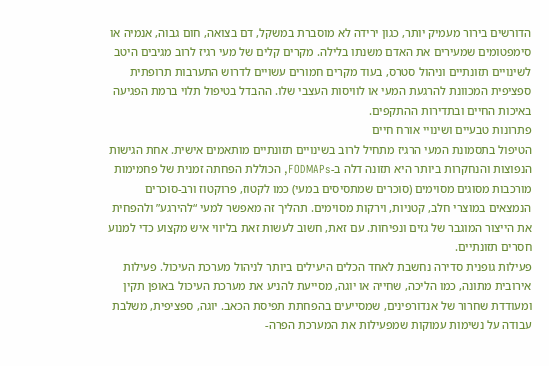הדורשים בירור מעמיק יותר, כגון ירידה לא מוסברת במשקל, דם בצואה, חום גבוה, אנמיה או סימפטומים שמעירים את האדם משנתו בלילה. מקרים קלים של מעי רגיז לרוב מגיבים היטב לשינויים תזונתיים וניהול סטרס, בעוד מקרים חמורים עשויים לדרוש התערבות תרופתית ספציפית המכוונת להרגעת המעי או לוויסות העצבי שלו. ההבדל בטיפול תלוי ברמת הפגיעה באיכות החיים ובתדירות ההתקפים.
פתרונות טבעיים ושינויי אורח חיים
הטיפול בתסמונת המעי הרגיז מתחיל לרוב בשינויים תזונתיים מותאמים אישית. אחת הגישות הנפוצות והנחקרות ביותר היא תזונה דלה ב-FODMAPs, הכוללת הפחתה זמנית של פחמימות מורכבות מסוגים מסוימים (סוכרים שמתסיסים במעי) כמו לקטוז, פרוקטוז ורב-סוכרים הנמצאים במוצרי חלב, קטניות, וירקות מסוימים. תהליך זה מאפשר למעי “להירגע” ולהפחית את הייצור המוגבר של גזים ונפיחות. עם זאת, חשוב לעשות זאת בליווי איש מקצוע כדי למנוע חסרים תזונתיים.
פעילות גופנית סדירה נחשבת לאחד הכלים היעילים ביותר לניהול מערכת העיכול. פעילות אירובית מתונה, כמו הליכה, שחייה או יוגה, מסייעת להניע את מערכת העיכול באופן תקין ומעודדת שחרור של אנדורפינים, שמסייעים בהפחתת תפיסת הכאב. יוגה, ספציפית, משלבת עבודה על נשימות עמוקות שמפעילות את המערכת הפרה-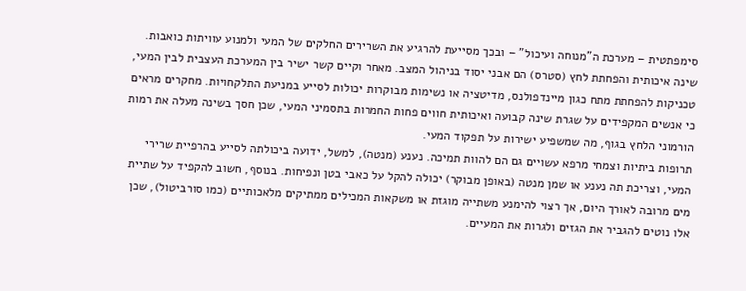סימפתטית – מערכת ה”מנוחה ועיכול” – ובכך מסייעת להרגיע את השרירים החלקים של המעי ולמנוע עוויתות כואבות.
שינה איכותית והפחתת לחץ (סטרס) הם אבני יסוד בניהול המצב. מאחר וקיים קשר ישיר בין המערכת העצבית לבין המעי, טכניקות להפחתת מתח כגון מיינדפולנס, מדיטציה או נשימות מבוקרות יכולות לסייע במניעת התלקחויות. מחקרים מראים כי אנשים המקפידים על שגרת שינה קבועה ואיכותית חווים פחות החמרות בתסמיני המעי, שכן חסך בשינה מעלה את רמות הורמוני הלחץ בגוף, מה שמשפיע ישירות על תפקוד המעי.
תרופות ביתיות וצמחי מרפא עשויים גם הם להוות תמיכה. נענע (מנטה), למשל, ידועה ביכולתה לסייע בהרפיית שרירי המעי, וצריכת תה נענע או שמן מנטה (באופן מבוקר) יכולה להקל על כאבי בטן ונפיחות. בנוסף, חשוב להקפיד על שתיית מים מרובה לאורך היום, אך רצוי להימנע משתייה מוגזת או משקאות המכילים ממתיקים מלאכותיים (כמו סורביטול), שכן אלו נוטים להגביר את הגזים ולגרות את המעיים.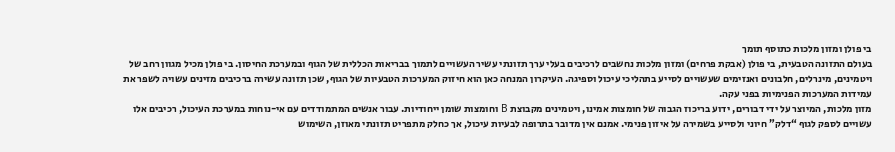בי פולן ומזון מלכות כתוסף תומך
בעולם התזונה הטבעית, בי פולן (אבקת פרחים) ומזון מלכות נחשבים לרכיבים בעלי ערך תזונתי עשיר העשויים לתמוך בבריאות הכללית של הגוף ובמערכת החיסון. בי פולן מכיל מגוון רחב של ויטמינים, מינרלים, חלבונים ואנזימים שעשויים לסייע בתהליכי עיכול וספיגה. העיקרון המנחה כאן הוא חיזוק המערכות הטבעיות של הגוף, שכן תזונה עשירה ברכיבים מזינים עשויה לשפר את עמידות המערכות הפנימיות בפני עקה.
מזון מלכות, המיוצר על ידי דבורים, ידוע בריכוז הגבוה של חומצות אמינו, ויטמינים מקבוצת B וחומצות שומן ייחודיות. עבור אנשים המתמודדים עם אי-נוחות במערכת העיכול, רכיבים אלו עשויים לספק לגוף “דלק” חיוני ולסייע בשמירה על איזון פנימי. אמנם אין מדובר בתרופה לבעיות עיכול, אך כחלק מתפריט תזונתי מאוזן, השימוש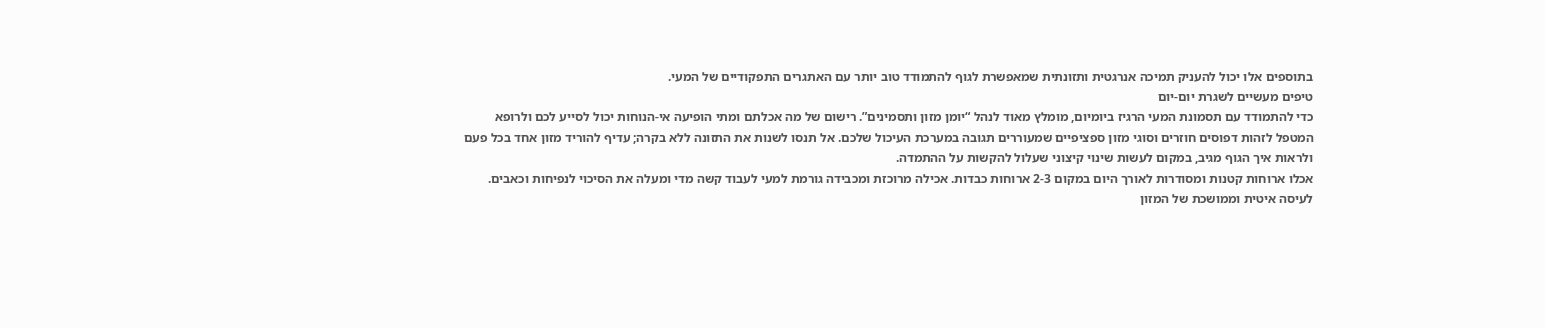בתוספים אלו יכול להעניק תמיכה אנרגטית ותזונתית שמאפשרת לגוף להתמודד טוב יותר עם האתגרים התפקודיים של המעי.
טיפים מעשיים לשגרת יום-יום
כדי להתמודד עם תסמונת המעי הרגיז ביומיום, מומלץ מאוד לנהל “יומן מזון ותסמינים”. רישום של מה אכלתם ומתי הופיעה אי-הנוחות יכול לסייע לכם ולרופא המטפל לזהות דפוסים חוזרים וסוגי מזון ספציפיים שמעוררים תגובה במערכת העיכול שלכם. אל תנסו לשנות את התזונה ללא בקרה; עדיף להוריד מזון אחד בכל פעם ולראות איך הגוף מגיב, במקום לעשות שינוי קיצוני שעלול להקשות על ההתמדה.
אכלו ארוחות קטנות ומסודרות לאורך היום במקום 2-3 ארוחות כבדות. אכילה מרוכזת ומכבידה גורמת למעי לעבוד קשה מדי ומעלה את הסיכוי לנפיחות וכאבים. לעיסה איטית וממושכת של המזון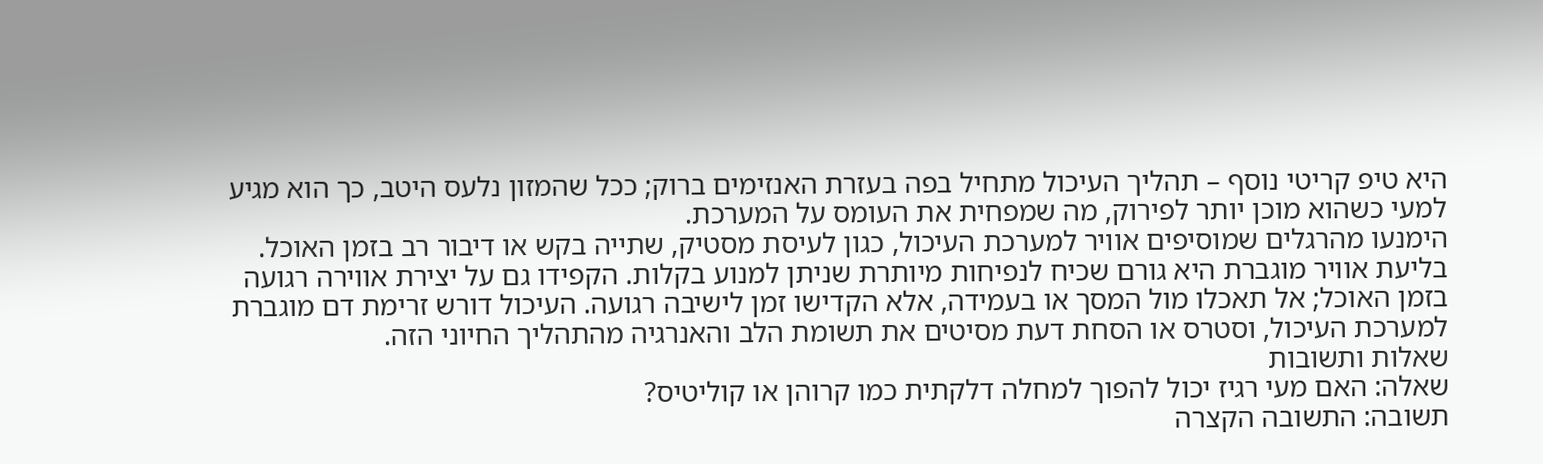היא טיפ קריטי נוסף – תהליך העיכול מתחיל בפה בעזרת האנזימים ברוק; ככל שהמזון נלעס היטב, כך הוא מגיע למעי כשהוא מוכן יותר לפירוק, מה שמפחית את העומס על המערכת.
הימנעו מהרגלים שמוסיפים אוויר למערכת העיכול, כגון לעיסת מסטיק, שתייה בקש או דיבור רב בזמן האוכל. בליעת אוויר מוגברת היא גורם שכיח לנפיחות מיותרת שניתן למנוע בקלות. הקפידו גם על יצירת אווירה רגועה בזמן האוכל; אל תאכלו מול המסך או בעמידה, אלא הקדישו זמן לישיבה רגועה. העיכול דורש זרימת דם מוגברת למערכת העיכול, וסטרס או הסחת דעת מסיטים את תשומת הלב והאנרגיה מהתהליך החיוני הזה.
שאלות ותשובות
שאלה: האם מעי רגיז יכול להפוך למחלה דלקתית כמו קרוהן או קוליטיס?
תשובה: התשובה הקצרה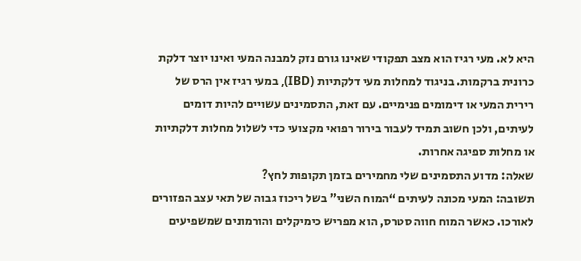היא לא. מעי רגיז הוא מצב תפקודי שאינו גורם נזק למבנה המעי ואינו יוצר דלקת כרונית ברקמות. בניגוד למחלות מעי דלקתיות (IBD), במעי רגיז אין הרס של רירית המעי או דימומים פנימיים. עם זאת, התסמינים עשויים להיות דומים לעיתים, ולכן חשוב תמיד לעבור בירור רפואי מקצועי כדי לשלול מחלות דלקתיות או מחלות ספיגה אחרות.
שאלה: מדוע התסמינים שלי מחמירים בזמן תקופות לחץ?
תשובה: המעי מכונה לעיתים “המוח השני” בשל ריכוז גבוה של תאי עצב הפזורים לאורכו. כאשר המוח חווה סטרס, הוא מפריש כימיקלים והורמונים שמשפיעים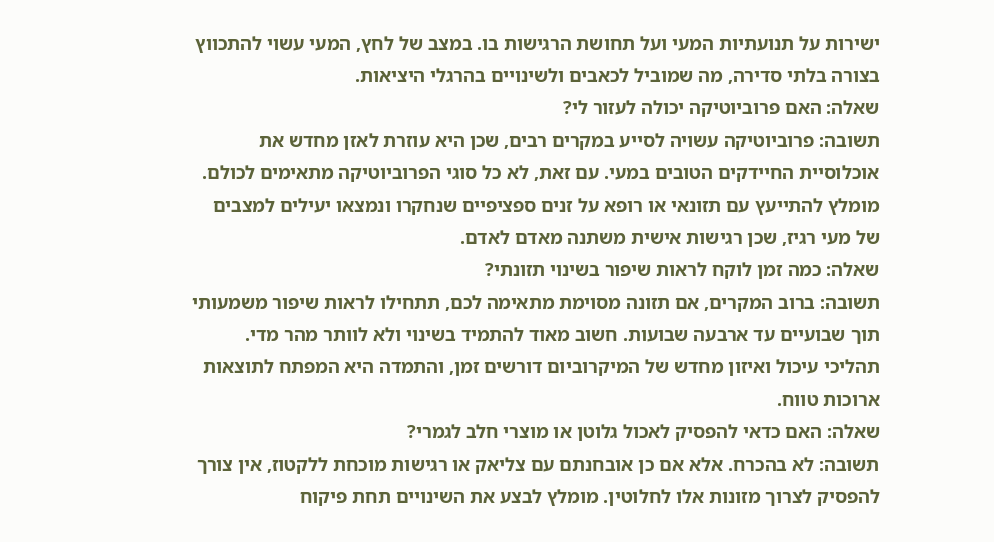ישירות על תנועתיות המעי ועל תחושת הרגישות בו. במצב של לחץ, המעי עשוי להתכווץ בצורה בלתי סדירה, מה שמוביל לכאבים ולשינויים בהרגלי היציאות.
שאלה: האם פרוביוטיקה יכולה לעזור לי?
תשובה: פרוביוטיקה עשויה לסייע במקרים רבים, שכן היא עוזרת לאזן מחדש את אוכלוסיית החיידקים הטובים במעי. עם זאת, לא כל סוגי הפרוביוטיקה מתאימים לכולם. מומלץ להתייעץ עם תזונאי או רופא על זנים ספציפיים שנחקרו ונמצאו יעילים למצבים של מעי רגיז, שכן רגישות אישית משתנה מאדם לאדם.
שאלה: כמה זמן לוקח לראות שיפור בשינוי תזונתי?
תשובה: ברוב המקרים, אם תזונה מסוימת מתאימה לכם, תתחילו לראות שיפור משמעותי תוך שבועיים עד ארבעה שבועות. חשוב מאוד להתמיד בשינוי ולא לוותר מהר מדי. תהליכי עיכול ואיזון מחדש של המיקרוביום דורשים זמן, והתמדה היא המפתח לתוצאות ארוכות טווח.
שאלה: האם כדאי להפסיק לאכול גלוטן או מוצרי חלב לגמרי?
תשובה: לא בהכרח. אלא אם כן אובחנתם עם צליאק או רגישות מוכחת ללקטוז, אין צורך להפסיק לצרוך מזונות אלו לחלוטין. מומלץ לבצע את השינויים תחת פיקוח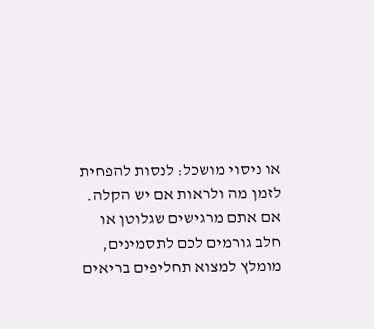או ניסוי מושכל: לנסות להפחית לזמן מה ולראות אם יש הקלה. אם אתם מרגישים שגלוטן או חלב גורמים לכם לתסמינים, מומלץ למצוא תחליפים בריאים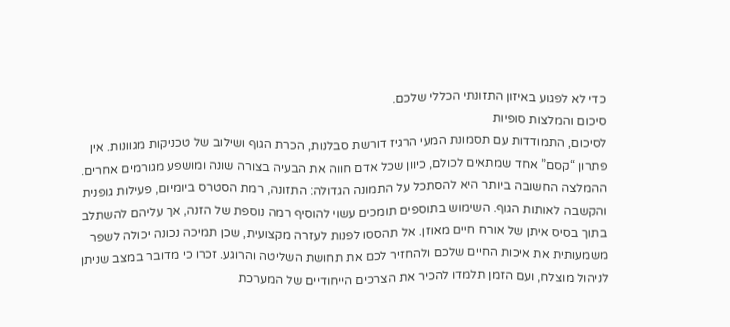כדי לא לפגוע באיזון התזונתי הכללי שלכם.
סיכום והמלצות סופיות
לסיכום, התמודדות עם תסמונת המעי הרגיז דורשת סבלנות, הכרת הגוף ושילוב של טכניקות מגוונות. אין פתרון “קסם” אחד שמתאים לכולם, כיוון שכל אדם חווה את הבעיה בצורה שונה ומושפע מגורמים אחרים. ההמלצה החשובה ביותר היא להסתכל על התמונה הגדולה: התזונה, רמת הסטרס ביומיום, פעילות גופנית והקשבה לאותות הגוף. השימוש בתוספים תומכים עשוי להוסיף רמה נוספת של הזנה, אך עליהם להשתלב בתוך בסיס איתן של אורח חיים מאוזן. אל תהססו לפנות לעזרה מקצועית, שכן תמיכה נכונה יכולה לשפר משמעותית את איכות החיים שלכם ולהחזיר לכם את תחושת השליטה והרוגע. זכרו כי מדובר במצב שניתן לניהול מוצלח, ועם הזמן תלמדו להכיר את הצרכים הייחודיים של המערכת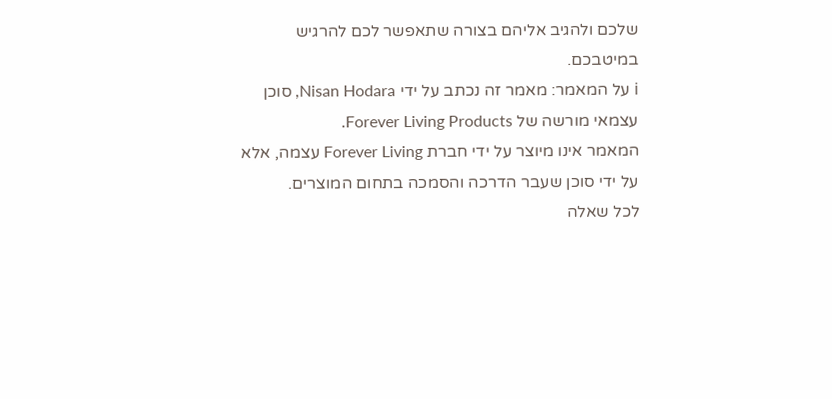שלכם ולהגיב אליהם בצורה שתאפשר לכם להרגיש במיטבכם.
ℹ על המאמר: מאמר זה נכתב על ידי Nisan Hodara, סוכן עצמאי מורשה של Forever Living Products.
המאמר אינו מיוצר על ידי חברת Forever Living עצמה, אלא על ידי סוכן שעבר הדרכה והסמכה בתחום המוצרים.
לכל שאלה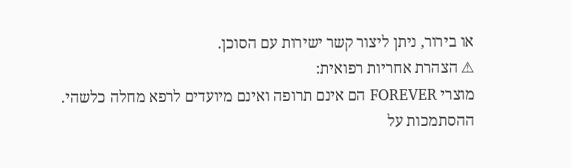או בירור, ניתן ליצור קשר ישירות עם הסוכן.
⚠ הצהרת אחריות רפואית:
מוצרי FOREVER הם אינם תרופה ואינם מיועדים לרפא מחלה כלשהי.
ההסתמכות על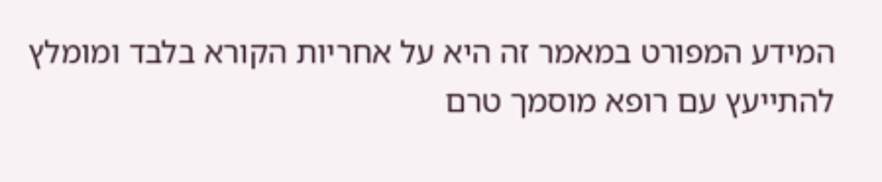המידע המפורט במאמר זה היא על אחריות הקורא בלבד ומומלץ להתייעץ עם רופא מוסמך טרם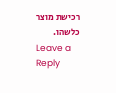רכישת מוצר כלשהו.
Leave a Reply